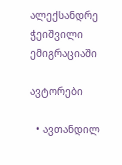ალექსანდრე ჭეიშვილი ემიგრაციაში

ავტორები

  • ავთანდილ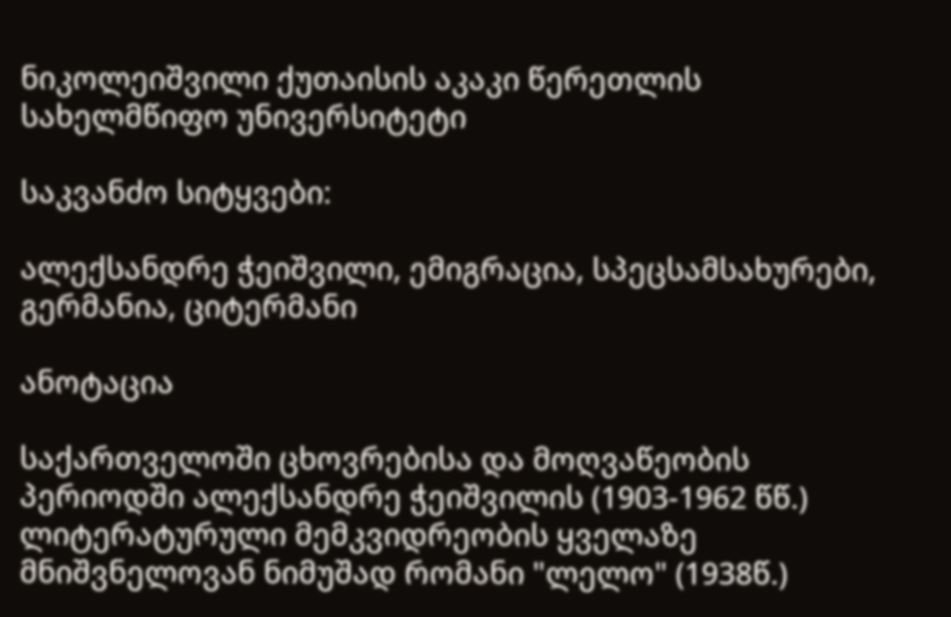ნიკოლეიშვილი ქუთაისის აკაკი წერეთლის სახელმწიფო უნივერსიტეტი

საკვანძო სიტყვები:

ალექსანდრე ჭეიშვილი, ემიგრაცია, სპეცსამსახურები, გერმანია, ციტერმანი

ანოტაცია

საქართველოში ცხოვრებისა და მოღვაწეობის პერიოდში ალექსანდრე ჭეიშვილის (1903-1962 წწ.) ლიტერატურული მემკვიდრეობის ყველაზე მნიშვნელოვან ნიმუშად რომანი "ლელო" (1938წ.)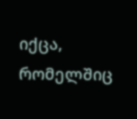იქცა, რომელშიც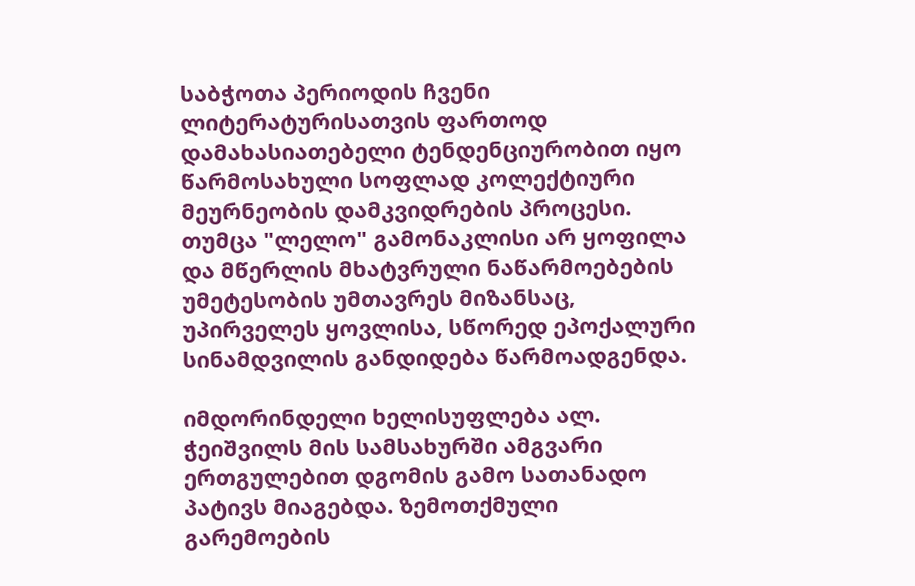საბჭოთა პერიოდის ჩვენი ლიტერატურისათვის ფართოდ დამახასიათებელი ტენდენციურობით იყო წარმოსახული სოფლად კოლექტიური მეურნეობის დამკვიდრების პროცესი. თუმცა "ლელო" გამონაკლისი არ ყოფილა და მწერლის მხატვრული ნაწარმოებების უმეტესობის უმთავრეს მიზანსაც, უპირველეს ყოვლისა, სწორედ ეპოქალური სინამდვილის განდიდება წარმოადგენდა.

იმდორინდელი ხელისუფლება ალ. ჭეიშვილს მის სამსახურში ამგვარი ერთგულებით დგომის გამო სათანადო პატივს მიაგებდა. ზემოთქმული გარემოების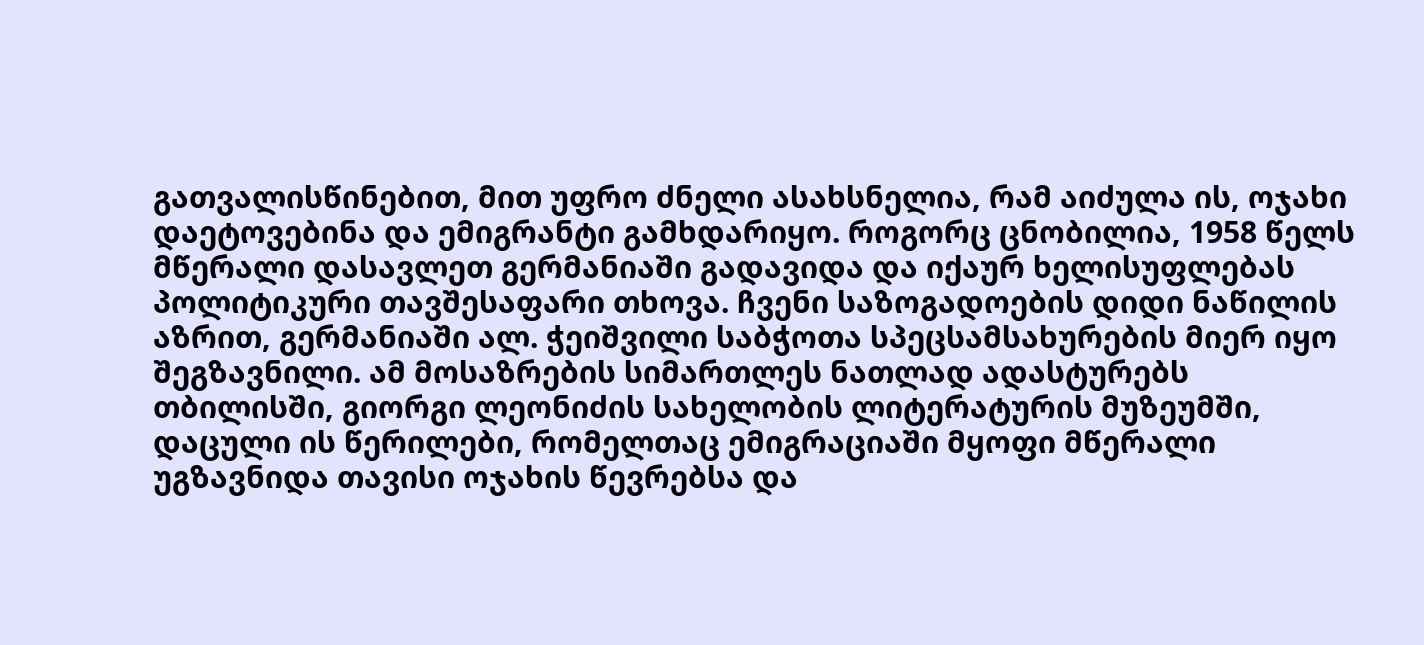გათვალისწინებით, მით უფრო ძნელი ასახსნელია, რამ აიძულა ის, ოჯახი დაეტოვებინა და ემიგრანტი გამხდარიყო. როგორც ცნობილია, 1958 წელს მწერალი დასავლეთ გერმანიაში გადავიდა და იქაურ ხელისუფლებას პოლიტიკური თავშესაფარი თხოვა. ჩვენი საზოგადოების დიდი ნაწილის აზრით, გერმანიაში ალ. ჭეიშვილი საბჭოთა სპეცსამსახურების მიერ იყო შეგზავნილი. ამ მოსაზრების სიმართლეს ნათლად ადასტურებს თბილისში, გიორგი ლეონიძის სახელობის ლიტერატურის მუზეუმში, დაცული ის წერილები, რომელთაც ემიგრაციაში მყოფი მწერალი უგზავნიდა თავისი ოჯახის წევრებსა და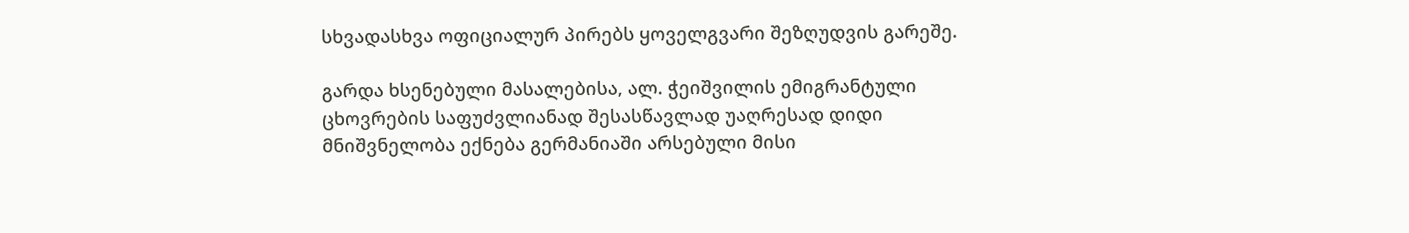სხვადასხვა ოფიციალურ პირებს ყოველგვარი შეზღუდვის გარეშე.

გარდა ხსენებული მასალებისა, ალ. ჭეიშვილის ემიგრანტული ცხოვრების საფუძვლიანად შესასწავლად უაღრესად დიდი მნიშვნელობა ექნება გერმანიაში არსებული მისი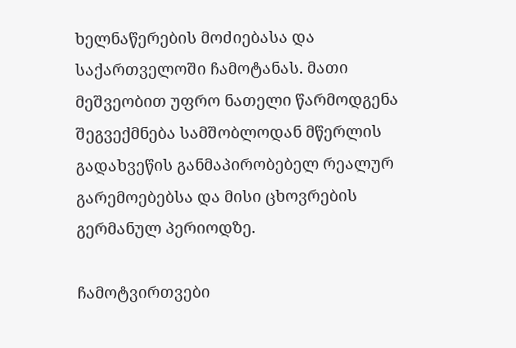ხელნაწერების მოძიებასა და საქართველოში ჩამოტანას. მათი მეშვეობით უფრო ნათელი წარმოდგენა შეგვექმნება სამშობლოდან მწერლის გადახვეწის განმაპირობებელ რეალურ გარემოებებსა და მისი ცხოვრების გერმანულ პერიოდზე.

ჩამოტვირთვები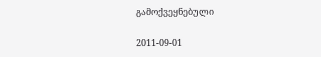გამოქვეყნებული

2011-09-01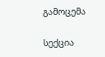გამოცემა

სექცია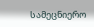სამეცნიერო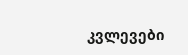კვლევები